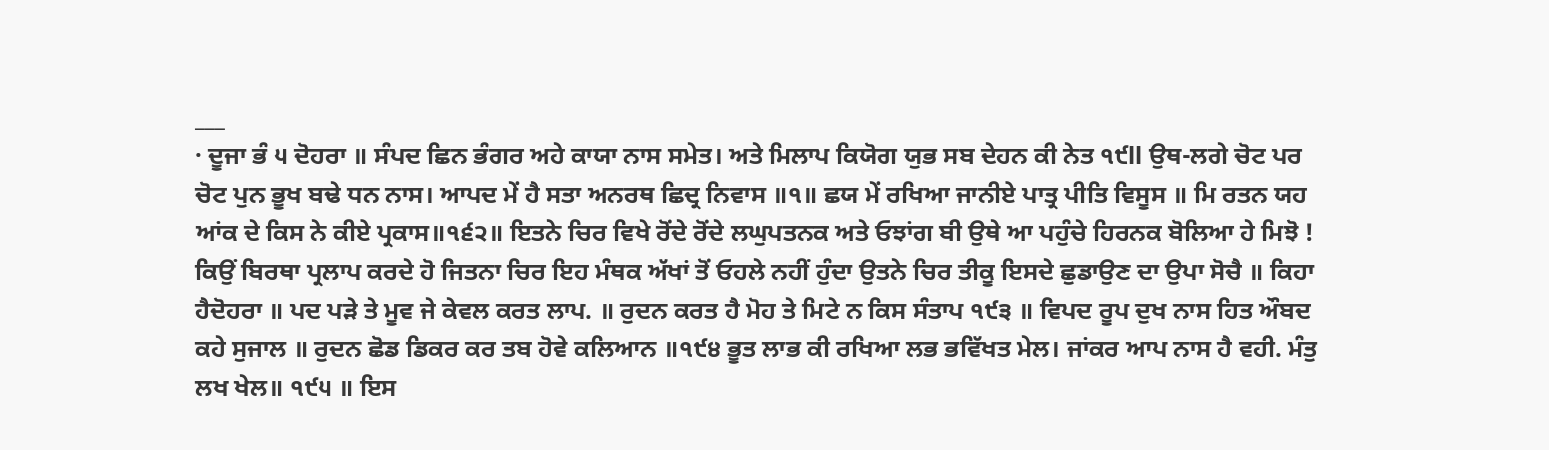___
· ਦੂਜਾ ਭੰ ੫ ਦੋਹਰਾ ॥ ਸੰਪਦ ਛਿਨ ਭੰਗਰ ਅਹੇ ਕਾਯਾ ਨਾਸ ਸਮੇਤ। ਅਤੇ ਮਿਲਾਪ ਕਿਯੋਗ ਯੁਭ ਸਬ ਦੇਹਨ ਕੀ ਨੇਤ ੧੯ll ਉਥ-ਲਗੇ ਚੋਟ ਪਰ ਚੋਟ ਪੁਨ ਭੂਖ ਬਢੇ ਧਨ ਨਾਸ। ਆਪਦ ਮੇਂ ਹੈ ਸਤਾ ਅਨਰਥ ਛਿਦ੍ਰ ਨਿਵਾਸ ॥੧॥ ਛਯ ਮੇਂ ਰਖਿਆ ਜਾਨੀਏ ਪਾਤ੍ਰ ਪੀਤਿ ਵਿਸੂਸ ॥ ਮਿ ਰਤਨ ਯਹ ਆਂਕ ਦੇ ਕਿਸ ਨੇ ਕੀਏ ਪ੍ਰਕਾਸ॥੧੬੨॥ ਇਤਨੇ ਚਿਰ ਵਿਖੇ ਰੋਂਦੇ ਰੋਂਦੇ ਲਘੁਪਤਨਕ ਅਤੇ ਓਝਾਂਗ ਬੀ ਉਥੇ ਆ ਪਹੁੰਚੇ ਹਿਰਨਕ ਬੋਲਿਆ ਹੇ ਮਿਝੋ ! ਕਿਉਂ ਬਿਰਥਾ ਪ੍ਰਲਾਪ ਕਰਦੇ ਹੋ ਜਿਤਨਾ ਚਿਰ ਇਹ ਮੰਥਕ ਅੱਖਾਂ ਤੋਂ ਓਹਲੇ ਨਹੀਂ ਹੁੰਦਾ ਉਤਨੇ ਚਿਰ ਤੀਕੂ ਇਸਦੇ ਛੁਡਾਉਣ ਦਾ ਉਪਾ ਸੋਚੈ ॥ ਕਿਹਾ ਹੈਦੋਹਰਾ ॥ ਪਦ ਪੜੇ ਤੇ ਮੂਵ ਜੇ ਕੇਵਲ ਕਰਤ ਲਾਪ. ॥ ਰੁਦਨ ਕਰਤ ਹੈ ਮੋਹ ਤੇ ਮਿਟੇ ਨ ਕਿਸ ਸੰਤਾਪ ੧੯੩ ॥ ਵਿਪਦ ਰੂਪ ਦੁਖ ਨਾਸ ਹਿਤ ਔਬਦ ਕਹੇ ਸੁਜਾਲ ॥ ਰੁਦਨ ਛੋਡ ਡਿਕਰ ਕਰ ਤਬ ਹੋਵੇ ਕਲਿਆਨ ॥੧੯੪ ਭੂਤ ਲਾਭ ਕੀ ਰਖਿਆ ਲਭ ਭਵਿੱਖਤ ਮੇਲ। ਜਾਂਕਰ ਆਪ ਨਾਸ ਹੈ ਵਹੀ. ਮੰਤੁ ਲਖ ਖੇਲ॥ ੧੯੫ ॥ ਇਸ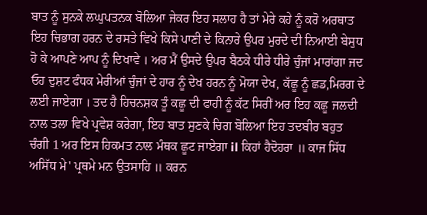ਬਾਤ ਨੂੰ ਸੁਨਕੇ ਲਘੁਪਤਨਕ ਬੋਲਿਆ ਜੇਕਰ ਇਹ ਸਲਾਹ ਹੈ ਤਾਂ ਮੇਰੇ ਕਹੇ ਨੂੰ ਕਰੋ ਅਰਥਾਤ ਇਹ ਚਿਭਾਗ ਹਰਨ ਦੇ ਰਸਤੇ ਵਿਖੇ ਕਿਸੇ ਪਾਣੀ ਦੇ ਕਿਨਾਰੇ ਉਪਰ ਮੁਰਦੇ ਦੀ ਨਿਆਈ ਬੇਸੁਧ ਹੋ ਕੇ ਆਪਣੇ ਆਪ ਨੂੰ ਦਿਖਾਵੇ । ਅਰ ਮੈਂ ਉਸਦੇ ਉਪਰ ਬੈਠਕੇ ਧੀਰੇ ਧੀਰੇ ਚੁੰਜਾਂ ਮਾਰਾਂਗਾ ਜਦ ਓਹ ਦੁਸ਼ਟ ਫੰਧਕ ਮੇਰੀਆਂ ਚੁੰਜਾਂ ਦੇ ਹਾਰ ਨੂੰ ਦੇਖ ਹਰਨ ਨੂੰ ਮੋਯਾ ਦੇਖ, ਕੱਛੂ ਨੂੰ ਛਡ,ਮਿਰਗ ਦੇ ਲਈ ਜਾਏਗਾ । ਤਦ ਹੈ ਹਿਚਨਸ਼ਕ ਤੂੰ ਕਛੂ ਦੀ ਫਾਹੀ ਨੂੰ ਕੱਟ ਸਿਰੀਂ ਅਰ ਇਹ ਕਛੂ ਜਲਦੀ ਨਾਲ ਤਲਾ ਵਿਖੇ ਪ੍ਰਵੇਸ਼ ਕਰੇਗਾ, ਇਹ ਬਾਤ ਸੁਣਕੇ ਚਿਗ ਬੋਲਿਆ ਇਹ ਤਦਬੀਰ ਬਹੁਤ ਚੰਗੀ 1 ਅਰ ਇਸ ਹਿਕਮਤ ਨਾਲ ਮੰਥਕ ਛੂਟ ਜਾਏਗਾ il ਕਿਹਾਂ ਹੈਦੋਹਰਾ ॥ ਕਾਜ ਸਿੱਧ ਅਸਿੱਧ ਮੇ' ਪ੍ਰਥਮੇ ਮਨ ਉਤਸਾਹਿ ॥ ਕਰਨ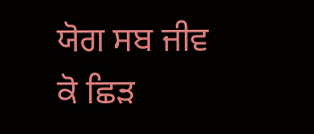ਯੋਗ ਸਬ ਜੀਵ ਕੋ ਛਿੜ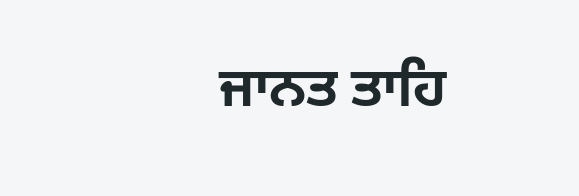ਜਾਨਤ ਤਾਹਿ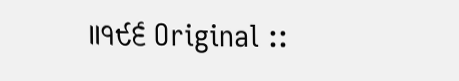॥੧੯੬ Original ::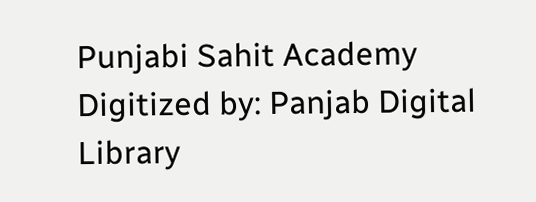Punjabi Sahit Academy Digitized by: Panjab Digital Library